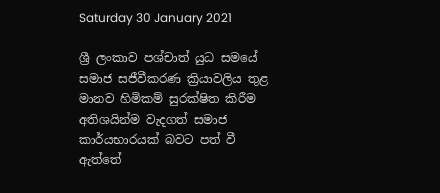Saturday 30 January 2021

ශ්‍රී ලංකාව පශ්චාත් යුධ සමයේ සමාජ සජීවීකරණ ක්‍රියාවලිය තුළ මානව හිමිකම් සුරක්ෂිත කිරීම අතිශයින්ම වැදගත් සමාජ කාර්යභාරයක් බවට පත් වී ඇත්තේ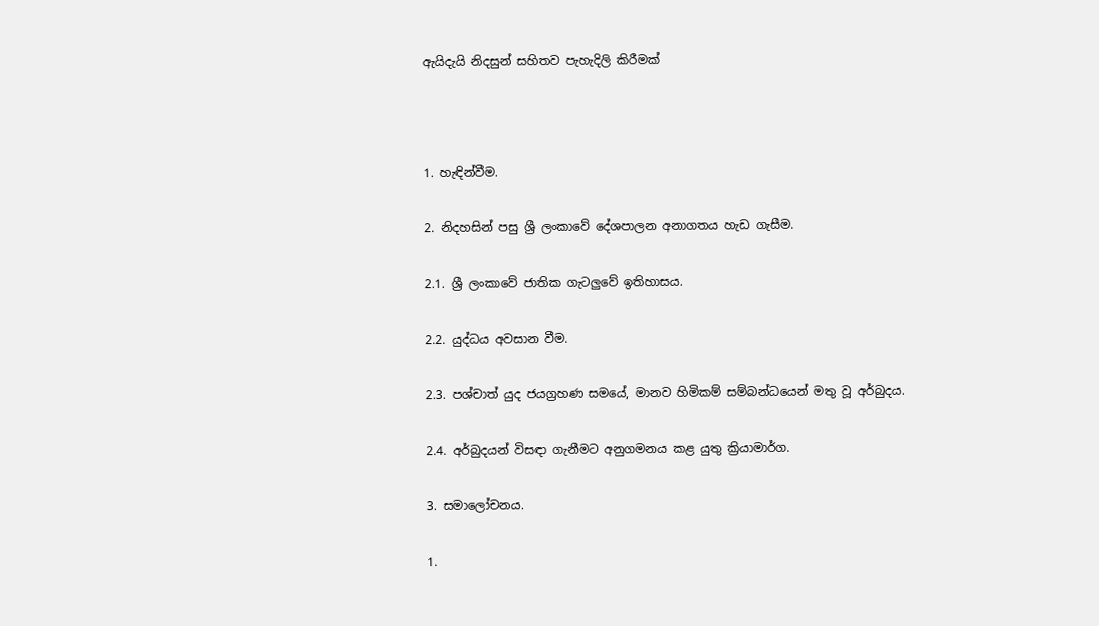ඇයිදැයි නිදසුන් සහිතව පැහැදිලි කිරීමක්



1. හැඳින්වීම.

2. නිදහසින් පසු ශ්‍රී ලංකාවේ දේශපාලන අනාගතය හැඩ ගැසීම.

2.1. ශ්‍රී ලංකාවේ ජාතික ගැටලුවේ ඉතිහාසය.

2.2. යුද්ධය අවසාන වීම.

2.3. පශ්චාත් යුද ජයග්‍රහණ සමයේ, මානව හිමිකම් සම්බන්ධයෙන් මතු වූ අර්බුදය.

2.4. අර්බුදයන් විසඳා ගැනීමට අනුගමනය කළ යුතු ක්‍රියාමාර්ග.

3. සමාලෝචනය.

1.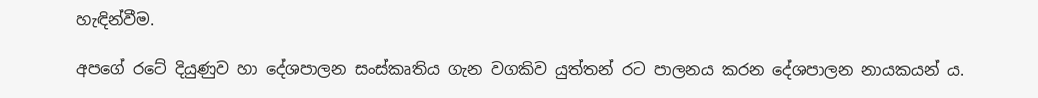හැඳින්වීම.

අපගේ රටේ දියුණුව හා දේශපාලන සංස්කෘතිය ගැන වගකිව යුත්තන් රට පාලනය කරන දේශපාලන නායකයන් ය.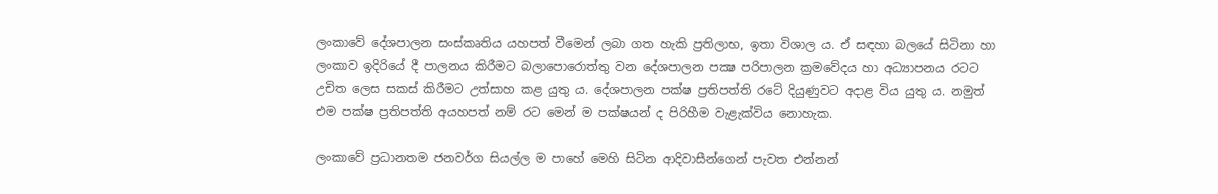ලංකාවේ දේශපාලන සංස්කෘතිය යහපත් වීමෙන් ලබා ගත හැකි ප්‍රතිලාභ, ඉතා විශාල ය. ඒ සඳහා බලයේ සිටිනා හා ලංකාව ඉදිරියේ දී පාලනය කිරීමට බලාපොරොත්තු වන දේශපාලන පක්‍ෂ පරිපාලන ක්‍රමවේදය හා අධ්‍යාපනය රටට උචිත ලෙස සකස් කිරීමට උත්සාහ කළ යුතු ය. දේශපාලන පක්ෂ ප්‍රතිපත්ති රටේ දියුණුවට අදාළ විය යුතු ය. නමුත් එම පක්ෂ ප්‍රතිපත්ති අයහපත් නම් රට මෙන් ම පක්ෂයන් ද පිරිහීම වැළැක්විය නොහැක.

ලංකාවේ ප්‍රධානතම ජනවර්ග සියල්ල ම පාහේ මෙහි සිටින ආදිවාසීන්ගෙන් පැවත එන්නන්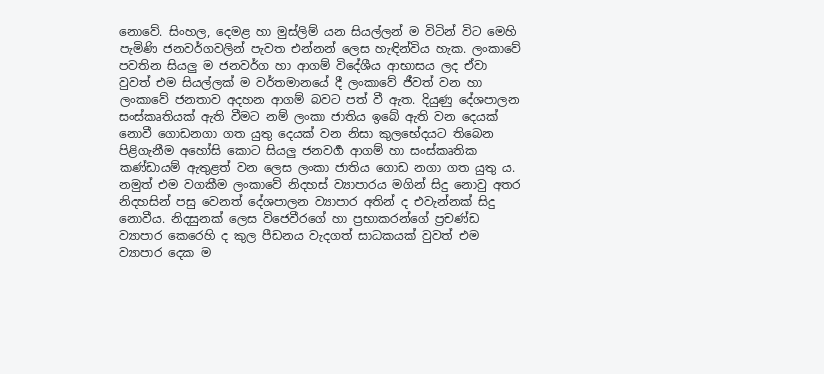නොවේ. සිංහල, දෙමළ හා මුස්ලිම් යන සියල්ලන් ම විටින් විට මෙහි පැමිණි ජනවර්ගවලින් පැවත එන්නන් ලෙස හැඳින්විය හැක. ලංකාවේ පවතින සියලු ම ජනවර්ග හා ආගම් විදේශීය ආභාසය ලද ඒවා වුවත් එම සියල්ලක් ම වර්තමානයේ දී ලංකාවේ ජීවත් වන හා ලංකාවේ ජනතාව අදහන ආගම් බවට පත් වී ඇත. දියුණු දේශපාලන සංස්කෘතියක් ඇති වීමට නම් ලංකා ජාතිය ඉබේ ඇති වන දෙයක් නොවී ගොඩනගා ගත යුතු දෙයක් වන නිසා කුලභේදයට තිබෙන පිළිගැනීම අහෝසි කොට සියලු ජනවර්‍ග ආගම් හා සංස්කෘතික කණ්ඩායම් ඇතුළත් වන ලෙස ලංකා ජාතිය ගොඩ නගා ගත යුතු ය.  නමුත් එම වගකීම ලංකාවේ නිදහස් ව්‍යාපාරය මගින් සිදු නොවු අතර නිදහසින් පසු වෙනත් දේශපාලන ව්‍යාපාර අතින් ද එවැන්නක් සිදු නොවීය. නිදසුනක් ලෙස විජෙවීරගේ හා ප්‍රභාකරන්ගේ ප්‍රචණ්ඩ ව්‍යාපාර කෙරෙහි ද කුල පීඩනය වැදගත් සාධකයක් වුවත් එම ව්‍යාපාර දෙක ම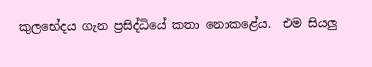කුලභේදය ගැන ප්‍රසිද්ධියේ කතා නොකළේය.  එම සියලු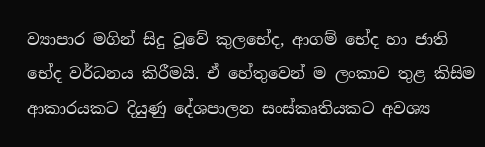ව්‍යාපාර මගින් සිදු වූවේ කුලභේද, ආගම් භේද හා ජාති භේද වර්ධනය කිරීමයි. ඒ හේතුවෙන් ම ලංකාව තුළ කිසිම ආකාරයකට දියුණු දේශපාලන සංස්කෘතියකට අවශ්‍ය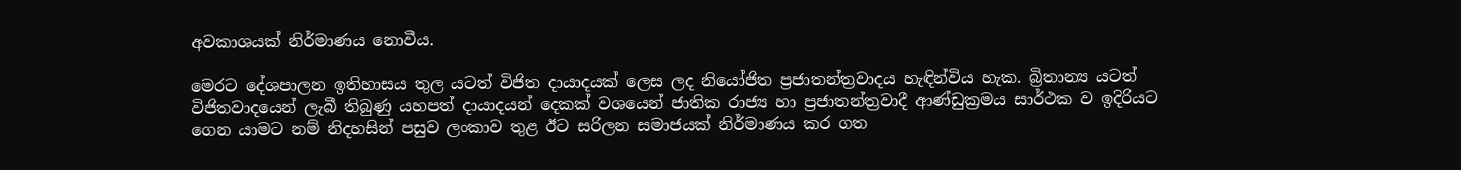අවකාශයක් නිර්මාණය නොවීය.

මෙරට දේශපාලන ඉතිහාසය තුල යටත් විජිත දායාදයක් ලෙස ලද නියෝජිත ප්‍රජාතන්ත්‍රවාදය හැඳින්විය හැක. බ්‍රිතාන්‍ය යටත් විජිතවාදයෙන් ලැබී තිබුණු යහපත් දායාදයන් දෙකක් වශයෙන් ජාතික රාජ්‍ය හා ප්‍රජාතන්ත්‍රවාදී ආණ්ඩුක්‍රමය සාර්ථක ව ඉදිරියට ගෙන යාමට නම් නිදහසින් පසුව ලංකාව තුළ ඊට සරිලන සමාජයක් නිර්මාණය කර ගත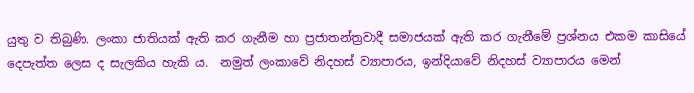යුතු ව තිබුණි. ලංකා ජාතියක් ඇති කර ගැනීම හා ප්‍රජාතන්ත්‍රවාදී සමාජයක් ඇති කර ගැනීමේ ප්‍රශ්නය එකම කාසියේ දෙපැත්ත ලෙස ද සැලකිය හැකි ය.  නමුත් ලංකාවේ නිදහස් ව්‍යාපාරය, ඉන්දියාවේ නිදහස් ව්‍යාපාරය මෙන්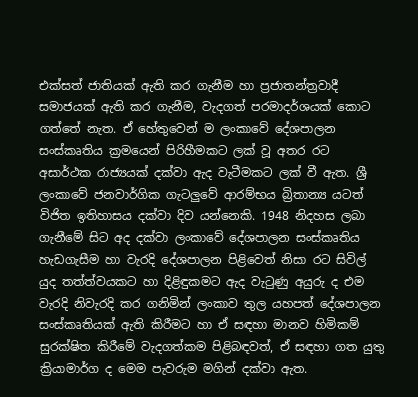එක්සත් ජාතියක් ඇති කර ගැනීම හා ප්‍රජාතන්ත්‍රවාදී සමාජයක් ඇති කර ගැනීම, වැදගත් පරමාදර්ශයක් කොට ගත්තේ නැත. ඒ හේතුවෙන් ම ලංකාවේ දේශපාලන සංස්කෘතිය ක්‍රමයෙන් පිරිහීමකට ලක් වූ අතර රට අසාර්ථක රාජ්‍යයක් දක්වා ඇද වැටීමකට ලක් වී ඇත. ශ්‍රී ලංකාවේ ජනවාර්ගික ගැටලුවේ ආරම්භය බ්‍රිතාන්‍ය යටත් විජිත ඉතිහාසය දක්වා දිව යන්නෙකි. 1948 නිදහස ලබා ගැනීමේ සිට අද දක්වා ලංකාවේ දේශපාලන සංස්කෘතිය හැඩගැසීම හා වැරදි දේශපාලන පිළිවෙත් නිසා රට සිවිල් යුද තත්ත්වයකට හා දිළිඳුකමට ඇද වැටුණු අයුරු ද එම වැරදි නිවැරදි කර ගනිමින් ලංකාව තුල යහපත් දේශපාලන සංස්කෘතියක් ඇති කිරීමට හා ඒ සඳහා මානව හිමිකම් සුරක්ෂිත කිරීමේ වැදගත්කම පිළිබඳවත්, ඒ සඳහා ගත යුතු ක්‍රියාමාර්ග ද මෙම පැවරුම මගින් දක්වා ඇත.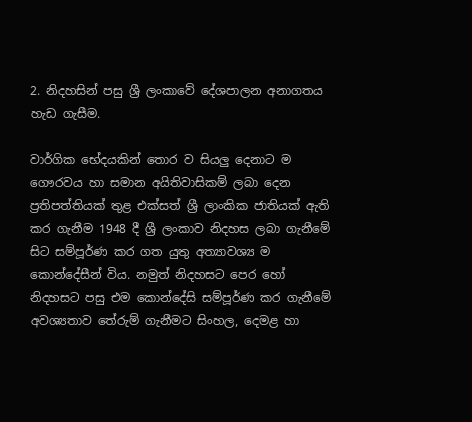2. නිදහසින් පසු ශ්‍රී ලංකාවේ දේශපාලන අනාගතය හැඩ ගැසීම.

වාර්ගික භේදයකින් තොර ව සියලු දෙනාට ම ගෞරවය හා සමාන අයිතිවාසිකම් ලබා දෙන ප්‍රතිපත්තියක් තුළ එක්සත් ශ්‍රී ලාංකික ජාතියක් ඇති කර ගැනීම 1948 දී ශ්‍රී ලංකාව නිදහස ලබා ගැනීමේ සිට සම්පූර්ණ කර ගත යුතු අත්‍යාවශ්‍ය ම කොන්දේසීන් විය. නමුත් නිදහසට පෙර හෝ නිදහසට පසු එම කොන්දේසි සම්පූර්ණ කර ගැනීමේ අවශ්‍යතාව තේරුම් ගැනීමට සිංහල, දෙමළ හා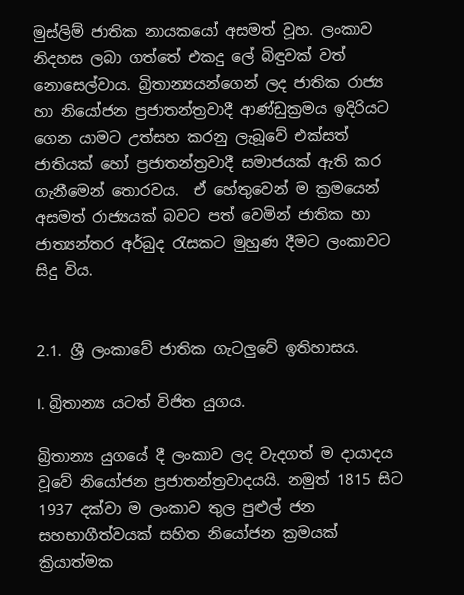මුස්ලිම් ජාතික නායකයෝ අසමත් වූහ. ලංකාව නිදහස ලබා ගත්තේ එකදු ලේ බිඳුවක් වත් නොසෙල්වාය. බ්‍රිතාන්‍යයන්ගෙන් ලද ජාතික රාජ්‍ය හා නියෝජන ප්‍රජාතන්ත්‍රවාදී ආණ්ඩුක්‍රමය ඉදිරියට ගෙන යාමට උත්සහ කරනු ලැබූ‍වේ එක්සත් ජාතියක් හෝ ප්‍රජාතන්ත්‍රවාදී සමාජයක් ඇති කර ගැනීමෙන් තොරවය.  ඒ හේතුවෙන් ම ක්‍රමයෙන් අසමත් රාජ්‍යයක් බවට පත් වෙමින් ජාතික හා ජාත්‍යන්තර අර්බුද රැසකට මුහුණ දීමට ලංකාවට සිදු විය.


2.1. ශ්‍රී ලංකාවේ ජාතික ගැටලුවේ ඉතිහාසය.

I. බ්‍රිතාන්‍ය යටත් විජිත යුගය.

බ්‍රිතාන්‍ය යුගයේ දී ලංකාව ලද වැදගත් ම දායාදය වූවේ නියෝජන ප්‍රජාතන්ත්‍රවාදයයි. නමුත් 1815 සිට 1937 දක්වා ම ලංකාව තුල පුළුල් ජන සහභාගීත්වයක් සහිත නියෝජන ක්‍රමයක් ක්‍රියාත්මක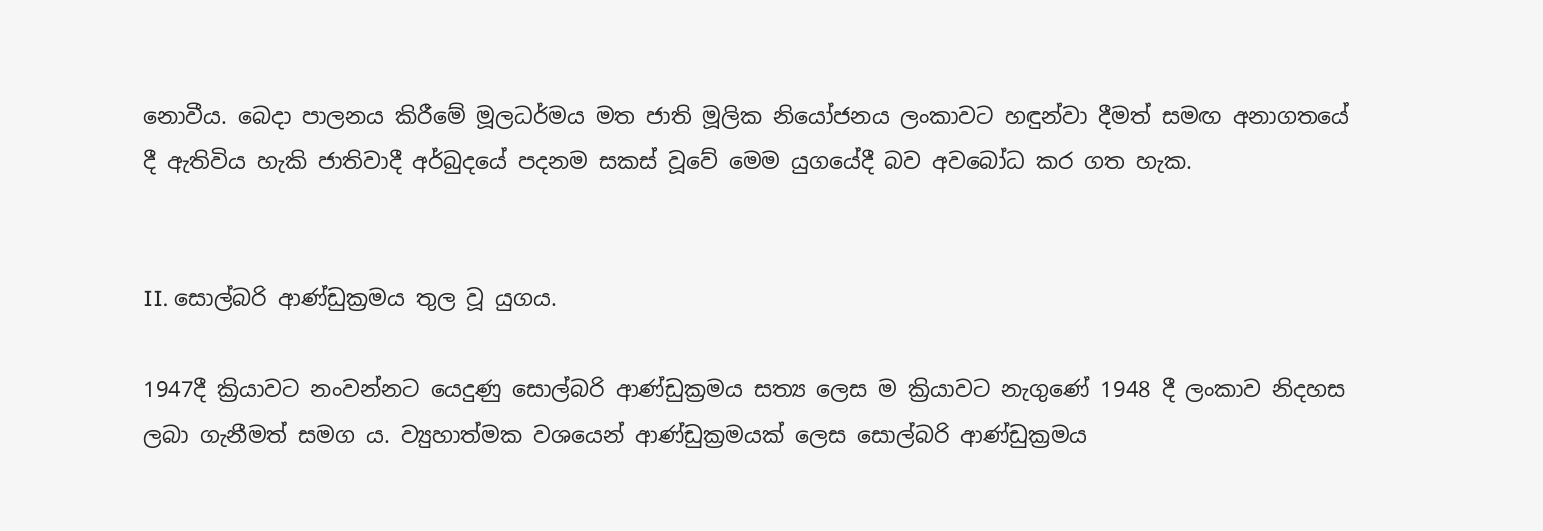නොවීය. බෙදා පාලනය කිරීමේ මූලධර්මය මත ජාති මූලික නියෝජනය ලංකාවට හඳුන්වා දීමත් සමඟ අනාගතයේ දී ඇතිවිය හැකි ජාතිවාදී අර්බුදයේ පදනම සකස් වූවේ මෙම යුගයේදී බව අවබෝධ කර ගත හැක.


II. සොල්බරි ආණ්ඩුක්‍රමය තුල වූ යුගය.

1947දී ක්‍රියාවට නංවන්නට යෙදුණු සොල්බරි ආණ්ඩුක්‍රමය සත්‍ය ලෙස ම ක්‍රියාවට නැගුණේ 1948 දී ලංකාව නිදහස ලබා ගැනීමත් සමග ය. ව්‍යුහාත්මක වශයෙන් ආණ්ඩුක්‍රමයක් ලෙස සොල්බරි ආණ්ඩුක්‍රමය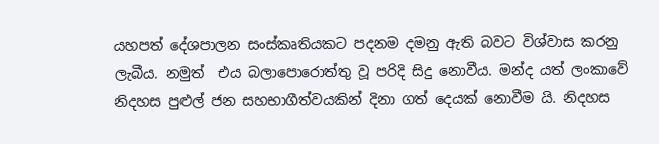යහපත් දේශපාලන සංස්කෘතියකට පදනම දමනු ඇති බවට විශ්වාස කරනු ලැබීය. නමුත්  එය බලාපොරොත්තු වූ පරිදි සිදු නොවීය. මන්ද යත් ලංකාවේ නිදහස පුළුල් ජන සහභාගීත්වයකින් දිනා ගත් දෙයක් නොවීම යි. නිදහස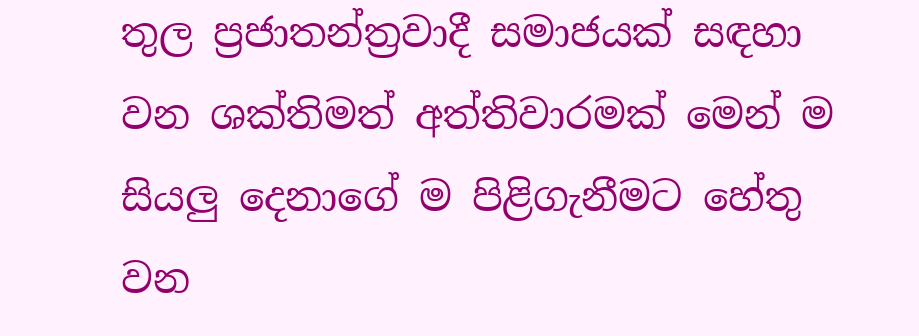තුල ප්‍රජාතන්ත්‍රවාදී සමාජයක් සඳහා වන ශක්තිමත් අත්තිවාරමක් මෙන් ම සියලු දෙනාගේ ම පිළිගැනීමට හේතු වන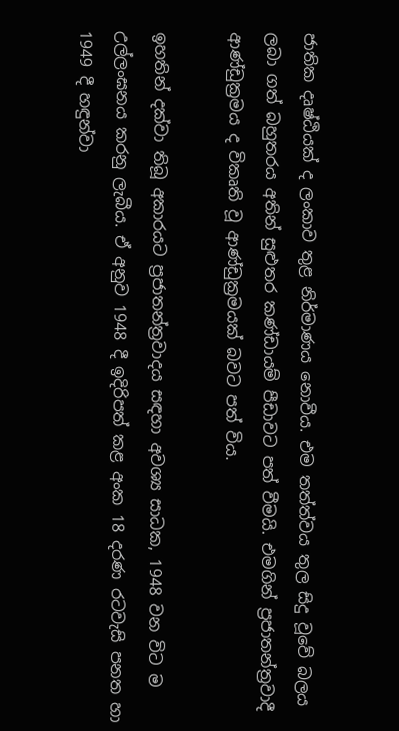ජාතික දෘෂ්ඨියක් ද ලංකාව තුළ නිර්මාණය නොවීය. එම තත්ත්වය තුල සිදු වූවේ බලය ලබා ගත් බහුතරය අතින් සුළුතර කණ්ඩායම් පීඩාවට පත් වීමයි. එමගින් ප්‍රජාතන්ත්‍රවාදී ආණ්ඩුක්‍රමය ද විකෘති වූ ආණ්ඩුක්‍රමයක් බවට පත් විය.

ඉහතින් දක්වා තිබූ අකාරයට ප්‍රජාතන්ත්‍රවාදය සඳහා අවශ්‍ය සාධක, 1948 වන විට ම උල්ලංඝනය කරනු ලැබීය. ඒ අනුව 1948 දී ඉදිරිපත් කළ අංක 18 දරණ රටවැසි පනත හා 1949 දී හඳුන්වා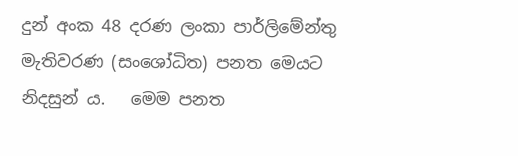දුන් අංක 48 දරණ ලංකා පාර්ලිමේන්තු මැතිවරණ (සංශෝධිත) පනත මෙයට නිදසුන් ය.   මෙම පනත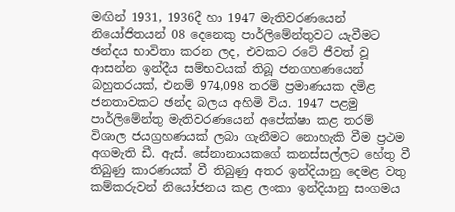මඟින් 1931, 1936දී හා 1947 මැතිවරණයෙන් නියෝජිතයන් 08 දෙනෙකු පාර්ලිමේන්තුවට යැවීමට ඡන්දය භාවිතා කරන ලද, එවකට රටේ ජීවත් වූ ආසන්න ඉන්දීය සම්භවයක් තිබූ ජනගහණයෙන් බහුතරයක්, එනම් 974,098 තරම් ප්‍රමාණයක දමිළ ජනතාවකට ඡන්ද බලය අහිමි විය. 1947 පළමු පාර්ලිමේන්තු මැතිවරණයෙන් අපේක්ෂා කළ තරම් විශාල ජයග්‍රහණයක් ලබා ගැනීමට නොහැකි වීම ප්‍රථම අගමැති ඩී. ඇස්. සේනානායකගේ කනස්සල්ලට හේතු වී තිබුණු කාරණයක් වී තිබුණු අතර ඉන්දියානු දෙමළ වතු කම්කරුවන් නියෝජනය කළ ලංකා ඉන්දියානු සංගමය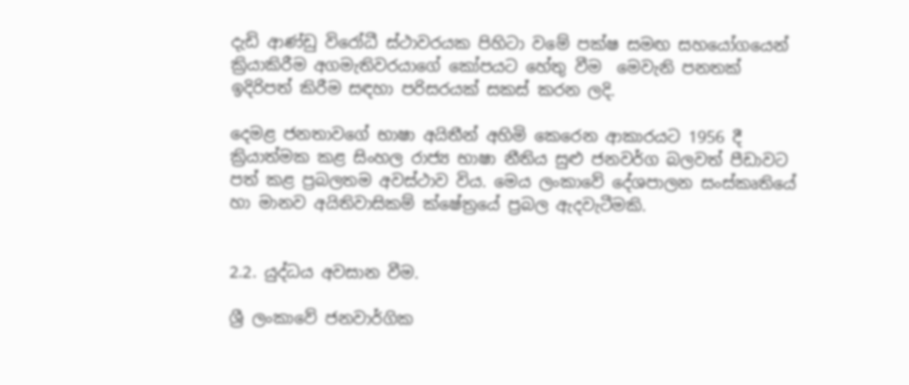දැඩි ආණ්ඩු විරෝධී ස්ථාවරයක පිහිටා වමේ පක්ෂ සමඟ සහයෝගයෙන් ක්‍රියාකිරීම අගමැතිවරයාගේ කෝපයට හේතු වීම  මෙවැනි පනතක් ඉදිරිපත් කිරීම සඳහා පරිසරයක් සකස් කරන ලදි.

දෙමළ ජනතාවගේ භාෂා අයිතීන් අහිමි කෙරෙන ආකාරයට 1956 දී ක්‍රියාත්මක කළ සිංහල රාජ්‍ය භාෂා නීතිය සුළු ජනවර්ග බලවත් පීඩාවට පත් කළ ප්‍රබලතම අවස්ථාව විය. මෙය ලංකාවේ දේශපාලන සංස්කෘතියේ හා මානව අයිතිවාසිකම් ක්ෂේත්‍රයේ ප්‍රබල ඇදවැටීමකි.


2.2. යුද්ධය අවසාන වීම.

ශ්‍රී ලංකාවේ ජනවාර්ගික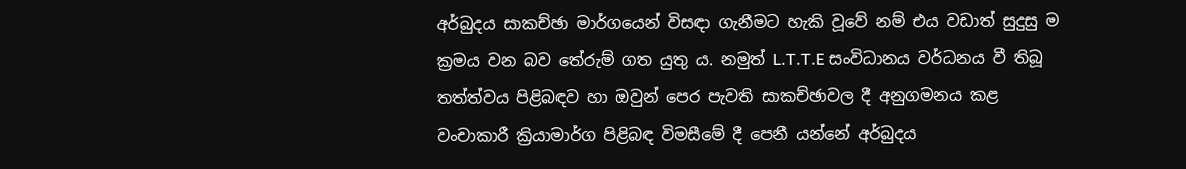අර්බුදය සාකච්ඡා මාර්ගයෙන් විසඳා ගැනීමට හැකි වූවේ නම් එය වඩාත් සුදුසු ම ක්‍රමය වන බව තේරුම් ගත යුතු ය. නමුත් L.T.T.E සංවිධානය වර්ධනය වී තිබූ තත්ත්වය පිළිබඳව හා ඔවුන් පෙර පැවති සාකච්ඡාවල දී අනුගමනය කළ වංචාකාරී ක්‍රියාමාර්ග පිළිබඳ විමසීමේ දී පෙනී යන්නේ අර්බුදය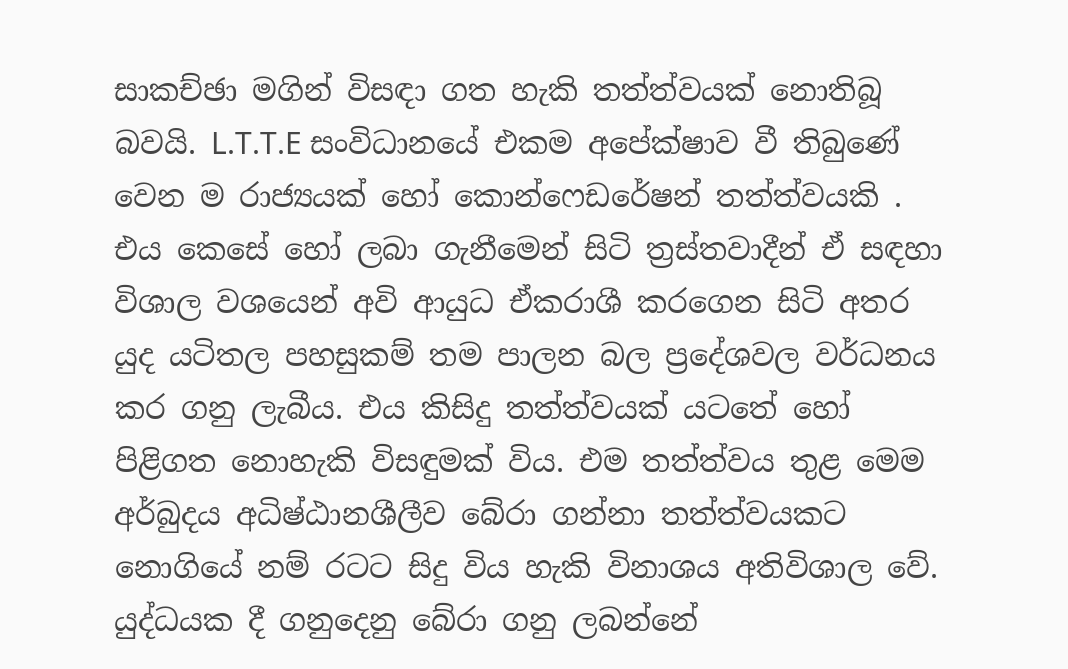සාකච්ඡා මගින් විසඳා ගත හැකි තත්ත්වයක් නොතිබූ බවයි. L.T.T.E සංවිධානයේ එකම අපේක්ෂාව වී තිබුණේ වෙන ම රාජ්‍යයක් හෝ කොන්ෆෙඩරේෂන් තත්ත්වයකි . එය කෙසේ හෝ ලබා ගැනීමෙන් සිටි ත්‍රස්තවාදීන් ඒ සඳහා විශාල වශයෙන් අවි ආයුධ ඒකරාශී කරගෙන සිටි අතර යුද යටිතල පහසුකම් තම පාලන බල ප්‍රදේශවල වර්ධනය කර ගනු ලැබීය. එය කිසිදු තත්ත්වයක් යටතේ හෝ පිළිගත නොහැකි විසඳුමක් විය. එම තත්ත්වය තුළ මෙම අර්බුදය අධිෂ්ඨානශීලීව බේරා ගන්නා තත්ත්වයකට නොගියේ නම් රටට සිදු විය හැකි විනාශය අතිවිශාල වේ. යුද්ධයක දී ගනුදෙනු බේරා ගනු ලබන්නේ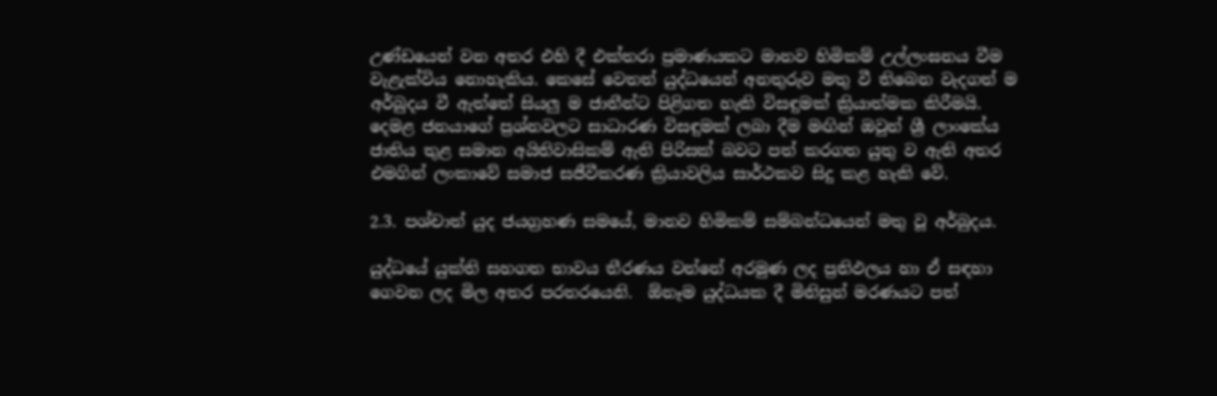උණ්ඩයෙන් වන අතර එහි දී එක්තරා ප්‍රමාණයකට මානව හිමිකම් උල්ලංඝනය වීම වැළැක්විය නොහැකිය. කෙසේ වෙතත් යුද්ධයෙන් අනතුරුව මතු වී තිබෙන වැදගත් ම අර්බුදය වී ඇත්තේ සියලු ම ජාතීන්ට පිළිගත හැකි විසඳුමක් ක්‍රියාත්මක කිරීමයි. දෙමළ ජනයාගේ ප්‍රශ්නවලට සාධාරණ විසඳුමක් ලබා දීම මඟින් ඔවුන් ශ්‍රී ලාංකේය ජාතිය තුළ සමාන අයිතිවාසිකම් ඇති පිරිසක් බවට පත් කරගත යුතු ව ඇති අතර එමගින් ලංකාවේ සමාජ සජීවීකරණ ක්‍රියාවලිය සාර්ථකව සිදු කළ හැකි වේ.

2.3. පශ්චාත් යුද ජයග්‍රහණ සමයේ, මානව හිමිකම් සම්බන්ධයෙන් මතු වූ අර්බුදය.

යුද්ධයේ යුක්ති සහගත භාවය තීරණය වන්නේ අරමුණ ලද ප්‍රතිඵලය හා ඒ සඳහා ගෙවන ලද මිල අතර පරතරයෙනි.  ඕනෑම යුද්ධයක දී මිනිසුන් මරණයට පත්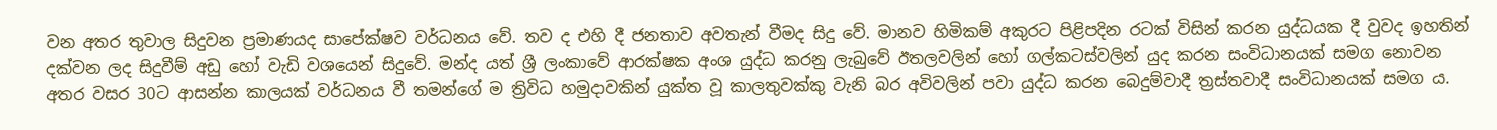වන අතර තුවාල සිදුවන ප්‍රමාණයද සාපේක්ෂව වර්ධනය වේ. තව ද එහි දී ජනතාව අවතැන් වීමද සිදු වේ. මානව හිමිකම් අකුරට පිළිපදින රටක් විසින් කරන යුද්ධයක දී වුවද ඉහතින් දක්වන ලද සිදුවීම් අඩු හෝ වැඩි වශයෙන් සිදුවේ. මන්ද යත් ශ්‍රී ලංකාවේ ආරක්ෂක අංශ යුද්ධ කරනු ලැබුවේ ඊතලවලින් හෝ ගල්කටස්වලින් යුද කරන සංවිධානයක් සමග නොවන අතර වසර 30ට ආසන්න කාලයක් වර්ධනය වී තමන්ගේ ම ත්‍රිවිධ හමුදාවකින් යුක්ත වූ කාලතුවක්කු වැනි බර අවිවලින් පවා යුද්ධ කරන බෙදුම්වාදී ත්‍රස්තවාදී සංවිධානයක් සමග ය.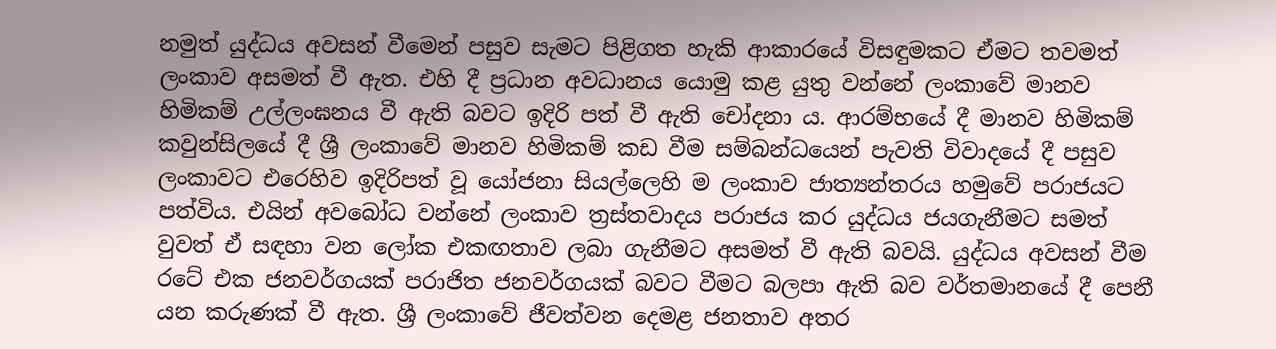නමුත් යුද්ධය අවසන් වීමෙන් පසුව සැමට පිළිගත හැකි ආකාරයේ විසඳුමකට ඒමට තවමත් ලංකාව අසමත් වී ඇත. එහි දී ප්‍රධාන අවධානය යොමු කළ යුතු වන්නේ ලංකාවේ මානව හිමිකම් උල්ලංඝනය වී ඇති බවට ඉදිරි පත් වී ඇති චෝදනා ය. ආරම්භයේ දී මානව හිමිකම් කවුන්සිලයේ දී ශ්‍රී ලංකාවේ මානව හිමිකම් කඩ වීම සම්බන්ධයෙන් පැවති විවාදයේ දී පසුව ලංකාවට එරෙහිව ඉදිරිපත් වූ යෝජනා සියල්ලෙහි ම ලංකාව ජාත්‍යන්තරය හමුවේ පරාජයට පත්විය. එයින් අවබෝධ වන්නේ ලංකාව ත්‍රස්තවාදය පරාජය කර යුද්ධය ජයගැනීමට සමත් වුවත් ඒ සඳහා වන ලෝක එකඟතාව ලබා ගැනීමට අසමත් වී ඇති බවයි. යුද්ධය අවසන් වීම රටේ එක ජනවර්ගයක් පරාජිත ජනවර්ගයක් බවට වීමට බලපා ඇති බව වර්තමානයේ දී පෙනී යන කරුණක් වී ඇත. ශ්‍රී ලංකාවේ ජීවත්වන දෙමළ ජනතාව අතර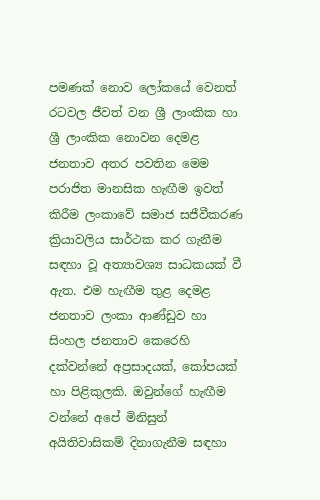පමණක් නොව ලෝකයේ වෙනත් රටවල ජීවත් වන ශ්‍රී ලාංකික හා ශ්‍රී ලාංකික නොවන දෙමළ ජනතාව අතර පවතින මෙම පරාජිත මානසික හැඟීම ඉවත් කිරීම ලංකාවේ සමාජ සජීවීකරණ ක්‍රියාවලිය සාර්ථක කර ගැනීම සඳහා වූ අත්‍යාවශ්‍ය සාධකයක් වී ඇත. එම හැඟීම තුළ දෙමළ ජනතාව ලංකා ආණ්ඩුව හා සිංහල ජනතාව කෙරෙහි දක්වන්නේ අප්‍රසාදයක්, කෝපයක් හා පිළිකුලකි. ඔවුන්ගේ හැඟීම වන්නේ අපේ මිනිසුන් අයිතිවාසිකම් දිනාගැනීම සඳහා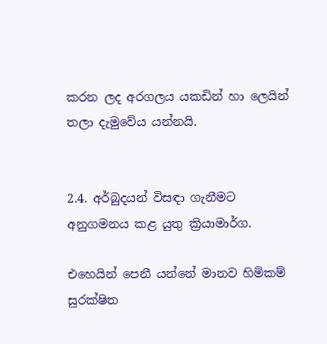කරන ලද අරගලය යකඩින් හා ලෙයින් තලා දැමුවේය යන්නයි.


2.4. අර්බුදයන් විසඳා ගැනීමට අනුගමනය කළ යුතු ක්‍රියාමාර්ග.

එහෙයින් පෙනී යන්නේ මානව හිමිකම් සුරක්ෂිත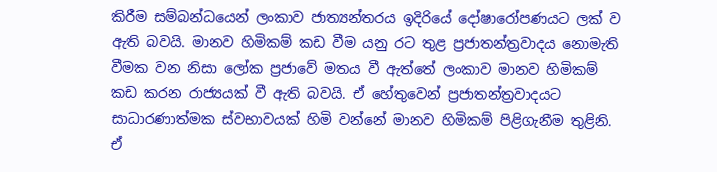කිරීම සම්බන්ධයෙන් ලංකාව ජාත්‍යන්තරය ඉදිරියේ දෝෂාරෝපණයට ලක් ව ඇති බවයි. මානව හිමිකම් කඩ වීම යනු රට තුළ ප්‍රජාතන්ත්‍රවාදය නොමැති වීමක වන නිසා ලෝක ප්‍රජාවේ මතය වී ඇත්තේ ලංකාව මානව හිමිකම් කඩ කරන රාජ්‍යයක් වී ඇති බවයි. ඒ හේතුවෙන් ප්‍රජාතන්ත්‍රවාදයට සාධාරණාත්මක ස්වභාවයක් හිමි වන්නේ මානව හිමිකම් පිළිගැනීම තුළිනි.  ඒ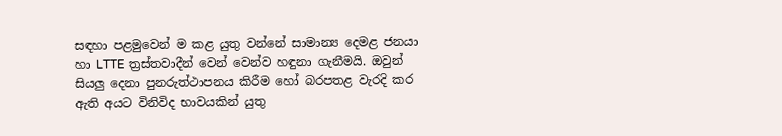සඳහා පළමුවෙන් ම කළ යුතු වන්නේ සාමාන්‍ය දෙමළ ජනයා හා LTTE ත්‍රස්තවාදීන් වෙන් වෙන්ව හඳුනා ගැනීමයි. ඔවුන් සියලු දෙනා පුනරුත්ථාපනය කිරීම හෝ බරපතළ වැරදි කර ඇති අයට විනිවිද භාවයකින් යුතු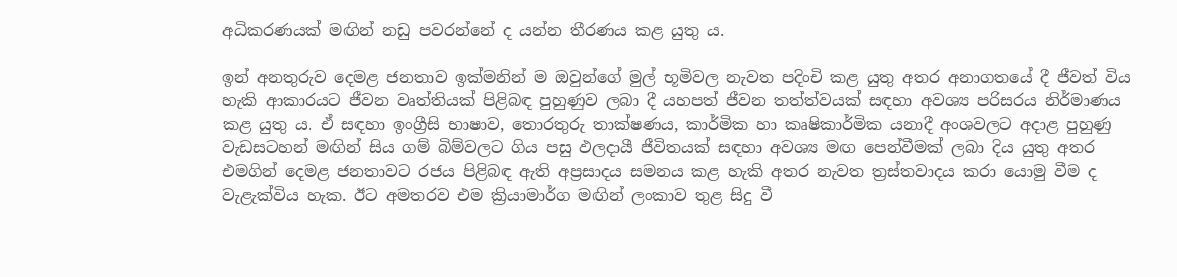අධිකරණයක් මඟින් නඩු පවරන්නේ ද යන්න තීරණය කළ යුතු ය.

ඉන් අනතුරුව දෙමළ ජනතාව ඉක්මනින් ම ඔවුන්ගේ මුල් භූමිවල නැවත පදිංචි කළ යුතු අතර අනාගතයේ දී ජීවත් විය හැකි ආකාරයට ජීවන වෘත්තියක් පිළිබඳ පුහුණුව ලබා දී යහපත් ජීවන තත්ත්වයක් සඳහා අවශ්‍ය පරිසරය නිර්මාණය කළ යුතු ය. ඒ සඳහා ඉංග්‍රීසි භාෂාව, තොරතුරු තාක්ෂණය, කාර්මික හා කෘෂිකාර්මික යනාදී අංශවලට අදාළ පුහුණු වැඩසටහන් මඟින් සිය ගම් බිම්වලට ගිය පසු ඵලදායී ජීවිතයක් සඳහා අවශ්‍ය මඟ පෙන්වීමක් ලබා දිය යුතු අතර එමගින් දෙමළ ජනතාවට රජය පිළිබඳ ඇති අප්‍රසාදය සමනය කළ හැකි අතර නැවත ත්‍රස්තවාදය කරා යොමු වීම ද වැළැක්විය හැක. ඊට අමතරව එම ක්‍රියාමාර්ග මඟින් ලංකාව තුළ සිදු වී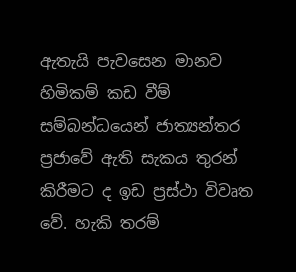ඇතැයි පැවසෙන මානව හිමිකම් කඩ වීම් සම්බන්ධයෙන් ජාත්‍යන්තර ප්‍රජාවේ ඇති සැකය තුරන් කිරීමට ද ඉඩ ප්‍රස්ථා විවෘත වේ. හැකි තරම්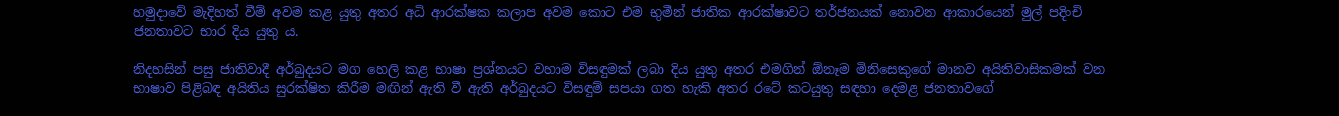හමුදාවේ මැදිහත් වීම් අවම කළ යුතු අතර අධි ආරක්ෂක කලාප අවම කොට එම භුමීන් ජාතික ආරක්ෂාවට තර්ජනයක් නොවන ආකාරයෙන් මුල් පදිංචි ජනතාවට භාර දිය යුතු ය.

නිදහසින් පසු ජාතිවාදී අර්බුදයට මග හෙලි කළ භාෂා ප්‍රශ්නයට වහාම විසඳුමක් ලබා දිය යුතු අතර එමගින් ‍ඕනෑම මිනිසෙකුගේ මානව අයිතිවාසිකමක් වන භාෂාව පිළිබඳ අයිතිය සුරක්ෂිත කිරීම මඟින් ඇති වී ඇති අර්බුදයට විසඳුම් සපයා ගත හැකි අතර රටේ කටයුතු සඳහා දෙමළ ජනතාවගේ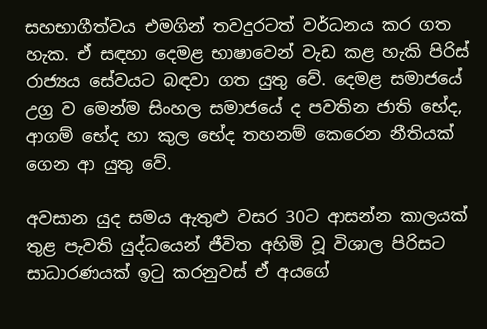සහභාගීත්වය එමගින් තවදුරටත් වර්ධනය කර ගත හැක. ඒ සඳහා දෙමළ භාෂාවෙන් වැඩ කළ හැකි පිරිස් රාජ්‍යය සේවයට බඳවා ගත යුතු වේ. දෙමළ සමාජයේ උග්‍ර ව මෙන්ම සිංහල සමාජයේ ද පවතින ජාති භේද, ආගම් භේද හා කුල භේද තහනම් කෙරෙන නීතියක් ගෙන ආ යුතු වේ.

අවසාන යුද සමය ඇතුළු වසර 30ට ආසන්න කාලයක් තුළ පැවති යුද්ධයෙන් ජීවිත අහිමි වූ විශාල පිරිසට සාධාරණයක් ඉටු කරනුවස් ඒ අයගේ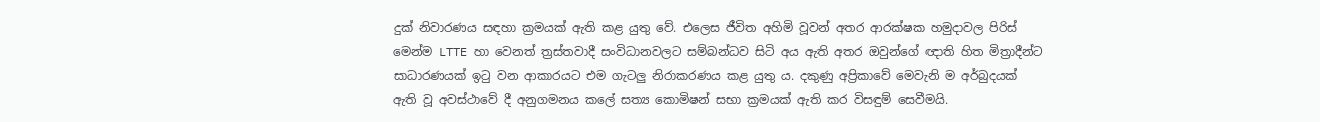දුක් නිවාරණය සඳහා ක්‍රමයක් ඇති කළ යුතු වේ. එලෙස ජීවිත අහිමි වූව‍න් අතර ආරක්ෂක හමුදාවල පිරිස් මෙන්ම LTTE හා වෙනත් ත්‍රස්තවාදී සංවිධානවලට සම්බන්ධව සිටි අය ඇති අතර ඔවුන්ගේ ඥාති හිත මිත්‍රාදීන්ට සාධාරණයක් ඉටු වන ආකාරයට එම ගැටලු නිරාකරණය කළ යුතු ය. දකුණු අප්‍රිකාවේ මෙවැනි ම අර්බුදයක් ඇති වූ අවස්ථාවේ දී අනුගමනය කලේ සත්‍ය කොමිෂන් සභා ක්‍රමයක් ඇති කර විසඳුම් සෙවීමයි.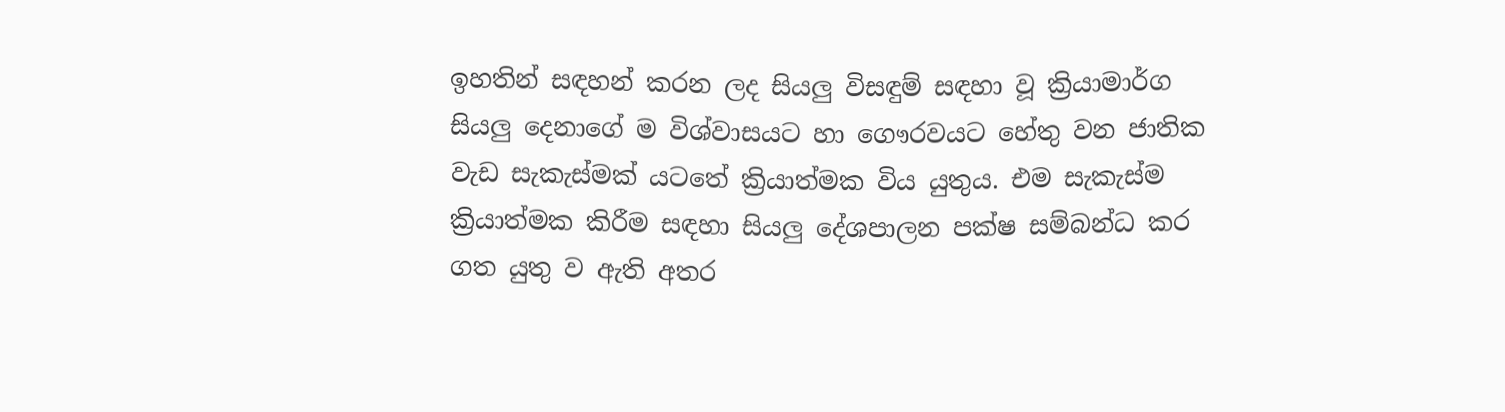ඉහතින් සඳහන් කරන ලද සියලු විසඳුම් සඳහා වූ ක්‍රියාමාර්ග සියලු දෙනාගේ ම විශ්වාසයට හා ගෞරවයට හේතු වන ජාතික වැඩ සැකැස්මක් යටතේ ක්‍රියාත්මක විය යුතුය. එම සැකැස්ම ක්‍රියාත්මක කිරීම සඳහා සියලු දේශපාලන පක්ෂ සම්බන්ධ කර ගත යුතු ව ඇති අතර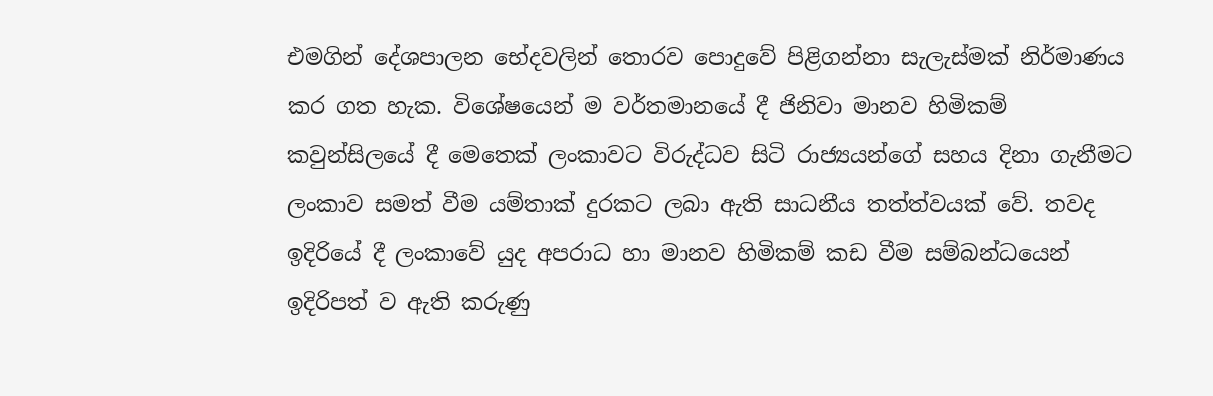එමගින් දේශපාලන භේදවලින් තොරව පොදුවේ පිළිගන්නා සැලැස්මක් නිර්මාණය කර ගත හැක. විශේෂයෙන් ම වර්තමානයේ දී ජිනිවා මානව හිමිකම් කවුන්සිලයේ දී මෙතෙක් ලංකාවට විරුද්ධව සිටි රාජ්‍යයන්ගේ සහය දිනා ගැනීමට ලංකාව සමත් වීම යම්තාක් දුරකට ලබා ඇති සාධනීය තත්ත්වයක් වේ. තවද ඉදිරියේ දී ලංකාවේ යුද අපරාධ හා මානව හිමිකම් කඩ වීම සම්බන්ධයෙන් ඉදිරිපත් ව ඇති කරුණු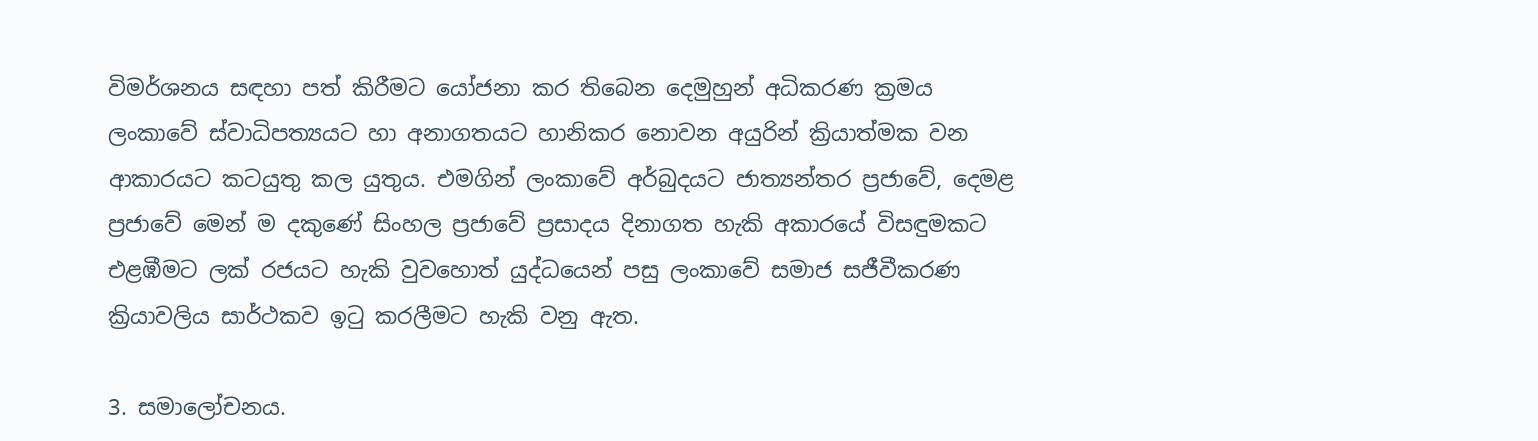විමර්ශනය සඳහා පත් කිරීමට යෝජනා කර තිබෙන දෙමුහුන් අධිකරණ ක්‍රමය ලංකාවේ ස්වාධිපත්‍යයට හා අනාගතයට හානිකර නොවන අයුරින් ක්‍රියාත්මක වන ආකාරයට කටයුතු කල යුතුය. එමගින් ලංකාවේ අර්බුදයට ජාත්‍යන්තර ප්‍රජාවේ, දෙමළ ප්‍රජාවේ මෙන් ම දකුණේ සිංහල ප්‍රජාවේ ප්‍රසාදය දිනාගත හැකි අකාරයේ විසඳුමකට එළඹීමට ලක් රජයට හැකි වුවහොත් යුද්ධයෙන් පසු ලංකාවේ සමාජ සජීවීකරණ ක්‍රියාවලිය සාර්ථකව ඉටු කරලීමට හැකි වනු ඇත.

3. සමාලෝචනය.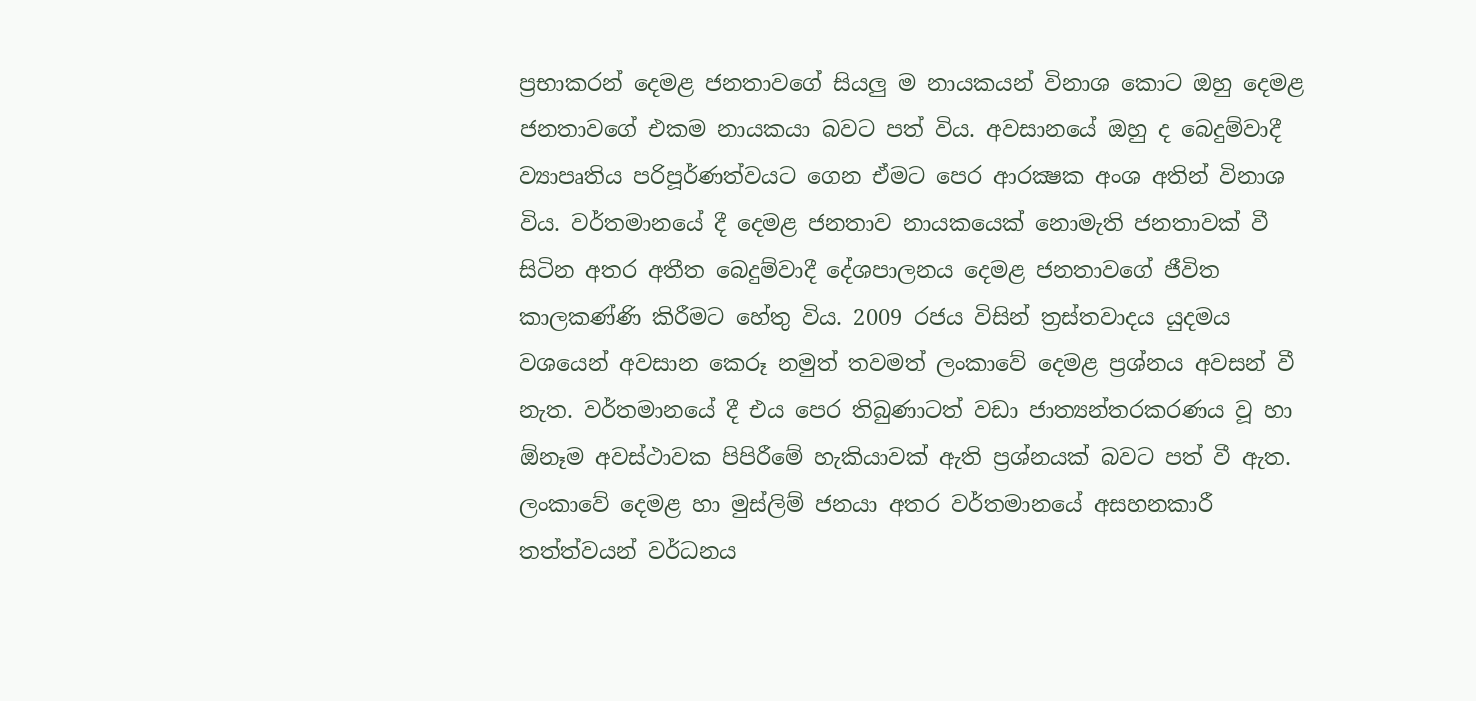ප්‍රභාකරන් දෙමළ ජනතාවගේ සියලු ම නායකයන් විනාශ කොට ඔහු දෙමළ ජනතාවගේ එකම නායකයා බවට පත් විය. අවසානයේ ඔහු ද බෙදුම්වාදී ව්‍යාපෘතිය පරිපූර්ණත්වයට ගෙන ඒමට පෙර ආරක්‍ෂක අංශ අතින් විනාශ විය. වර්තමානයේ දී දෙමළ ජනතාව නායකයෙක් නොමැති ජනතාවක් වී සිටින අතර අතීත බෙදුම්වාදී දේශපාලනය දෙමළ ජනතාවගේ ජීවිත කාලකණ්ණි කිරීමට හේතු විය. 2009 රජය විසින් ත්‍රස්තවාදය යුදමය වශයෙන් අවසාන කෙරූ නමුත් තවමත් ලංකාවේ දෙමළ ප්‍රශ්නය අවසන් වී නැත. වර්තමානයේ දී එය පෙර තිබුණාටත් වඩා ජාත්‍යන්තරකරණය වූ හා ඕනෑම අවස්ථාවක පිපිරීමේ හැකියාවක් ඇති ප්‍රශ්නයක් බවට පත් වී ඇත. ලංකාවේ දෙමළ හා මුස්ලිම් ජනයා අතර වර්තමානයේ අසහනකාරී තත්ත්වයන් වර්ධනය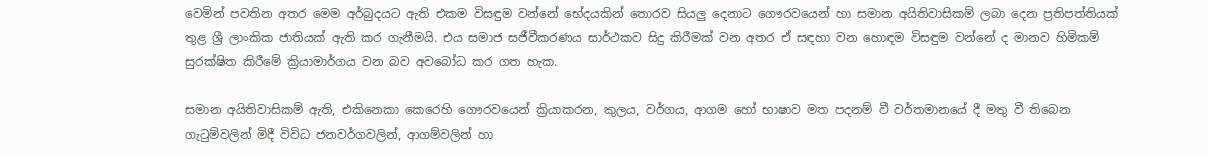වෙමින් පවතින අතර මෙම අර්බුදයට ඇති එකම විසඳුම වන්නේ භේදයකින් ‍තොරව සියලු දෙනාට ගෞරවයෙන් හා සමාන අයිතිවාසිකම් ලබා දෙන ප්‍රතිපත්තියක් තුළ ශ්‍රී ලාංකික ජාතියක් ඇති කර ගැනීමයි. එය සමාජ සජීවීකරණය සාර්ථකව සිදු කිරීමක් වන අතර ඒ සඳහා වන හොඳම විසඳුම වන්නේ ද මානව හිමිකම් සුරක්ෂිත කිරීමේ ක්‍රියාමාර්ගය වන බව අවබෝධ කර ගත හැක.

සමාන අයිතිවාසිකම් ඇති, එකිනෙකා කෙරෙහි ගෞරවයෙන් ක්‍රියාකරන, කුලය, වර්ගය, ආගම හෝ භාෂාව මත පදනම් වී වර්තමානයේ දී මතු වී තිබෙන ගැටුම්වලින් මිදී විවිධ ජනවර්ගවලින්, ආගම්වලින් හා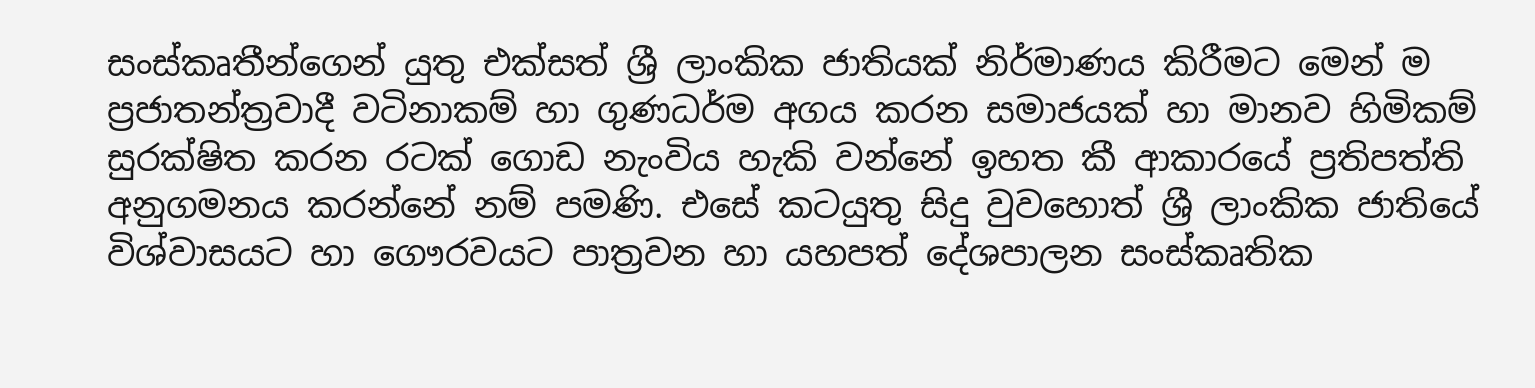සංස්කෘතීන්ගෙන් යුතු එක්සත් ශ්‍රී ලාංකික ජාතියක් නිර්මාණය කිරීමට මෙන් ම ප්‍රජාතන්ත්‍රවාදී වටිනාකම් හා ගුණධර්ම අගය කරන සමාජයක් හා මානව හිමිකම් සුරක්ෂිත කරන රටක් ගොඩ නැංවිය හැකි වන්නේ ඉහත කී ආකාරයේ ප්‍රතිපත්ති අනුගමනය කරන්නේ නම් පමණි. එසේ කටයුතු සිදු වුවහොත් ශ්‍රී ලාංකික ජාතියේ විශ්වාසයට හා ගෞරවයට පාත්‍රවන හා යහපත් දේශපාලන සංස්කෘතික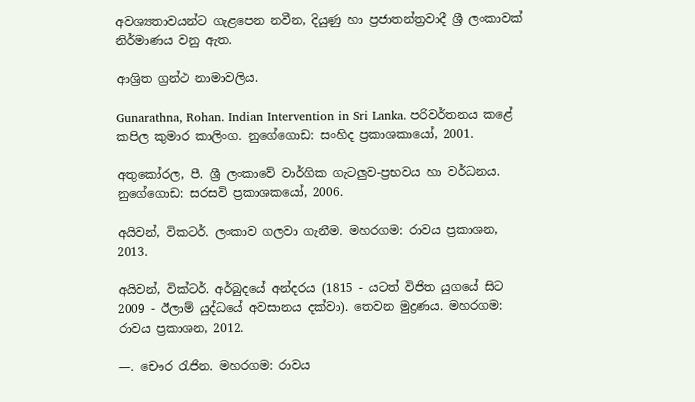අවශ්‍යතාවයන්ට ගැළපෙන නවීන, දියුණු හා ප්‍රජාතන්ත්‍රවාදී ශ්‍රී ලංකාවක් නිර්මාණය වනු ඇත.

ආශ්‍රිත ග්‍රන්ථ නාමාවලිය.

Gunarathna, Rohan. Indian Intervention in Sri Lanka. පරිවර්තනය කළේ කපිල කුමාර කාලිංග. නුගේගොඩ: සංහිද ප්‍රකාශකායෝ, 2001.

අතුකෝරල, පී. ශ්‍රී ලංකාවේ වාර්ගික ගැටලුව-ප්‍රභවය හා වර්ධනය. නුගේගොඩ: සරසවි ප්‍රකාශකයෝ, 2006.

අයිවන්, විකටර්. ලංකාව ගලවා ගැනීම. මහරගම: රාවය ප්‍රකාශන, 2013.

අයිවන්, වික්ටර්. අර්බුදයේ අන්දරය (1815 - යටත් විජිත යුගයේ සිට 2009 - ඊලාම් යුද්ධයේ අවසානය දක්වා). තෙවන මුද්‍රණය. මහරගම: රාවය ප්‍රකාශන, 2012.

—. චෞර රැජින. මහරගම: රාවය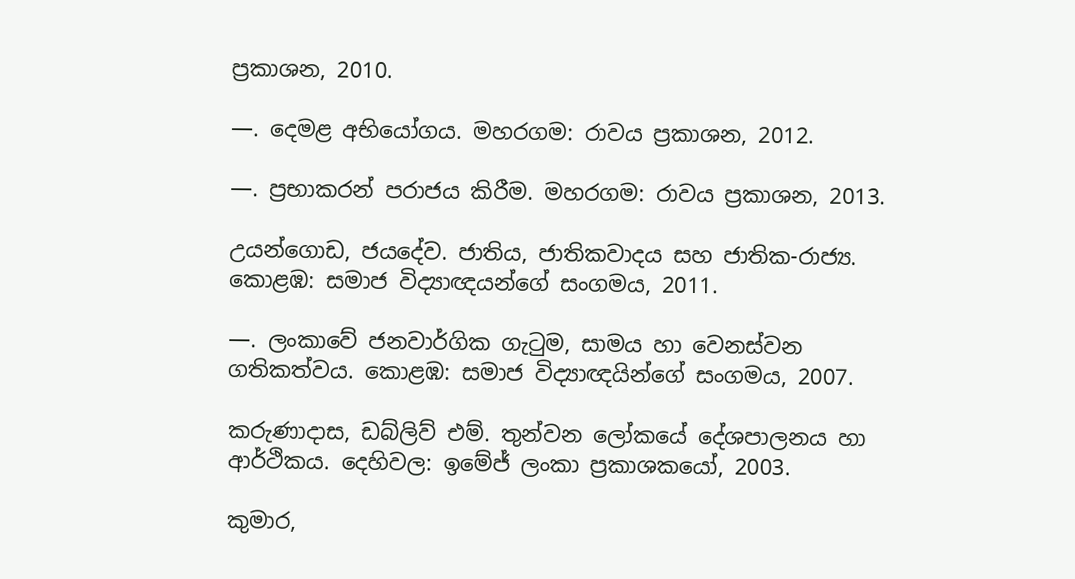ප්‍රකාශන, 2010.

—. දෙමළ අභියෝගය. මහරගම: රාවය ප්‍රකාශන, 2012.

—. ප්‍රභාකරන් පරාජය කිරීම. මහරගම: රාවය ප්‍රකාශන, 2013.

උයන්ගොඩ, ජයදේව. ජාතිය, ජාතිකවාදය සහ ජාතික-රාජ්‍ය. කොළඹ: සමාජ විද්‍යාඥයන්ගේ සංගමය, 2011.

—. ලංකාවේ ජනවාර්ගික ගැටුම, සාමය හා වෙනස්වන ගතිකත්වය. කොළඹ: සමාජ විද්‍යාඥයින්ගේ සංගමය, 2007.

කරුණාදාස, ඩබ්ලිව් එම්. තුන්වන ලෝකයේ දේශපාලනය හා ආර්ථිකය. දෙහිවල: ඉමේජ් ලංකා ප්‍රකාශකයෝ, 2003.

කුමාර,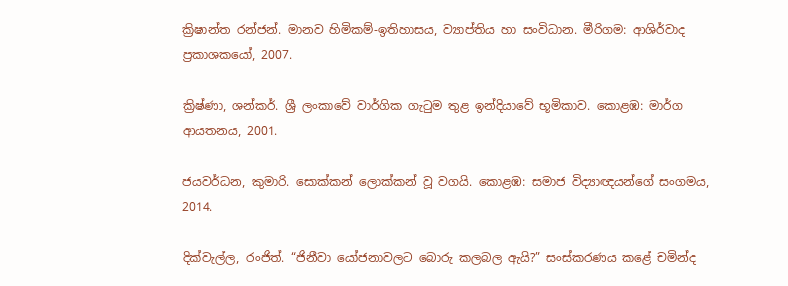ක්‍රිෂාන්ත රන්ජන්. මානව හිමිකම්-ඉතිහාසය, ව්‍යාප්තිය හා සංවිධාන. මීරිගම: ආශිර්වාද ප්‍රකාශකයෝ, 2007.

ක්‍රිෂ්ණා, ශන්කර්. ශ්‍රී ලංකාවේ වාර්ගික ගැටුම තුළ ඉන්දියාවේ භූමිකාව. කොළඹ: මාර්ග ආයතනය, 2001.

ජයවර්ධන, කුමාරි. සොක්කන් ලොක්කන් වූ වගයි. කොළඹ: සමාජ විද්‍යාඥයන්ගේ සංගමය, 2014.

දික්වැල්ල, රංජිත්. “ජිනීවා යෝජනාවලට බොරු කලබල ඇයි?” සංස්කරණය කළේ චමින්ද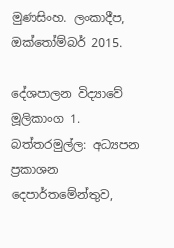මුණසිංහ. ලංකාදීප, ඔක්තෝම්බර් 2015.

දේශපාලන විද්‍යාවේ මූලිකාංග 1. බත්තරමුල්ල: අධ්‍යපන ප්‍රකාශන දෙපාර්තමේන්තුව,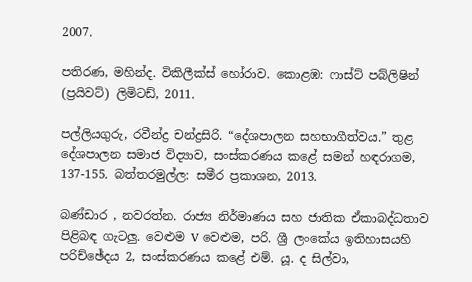2007.

පතිරණ, මහින්ද. විකිලීක්ස් හෝරාව. කොළඹ: ෆාස්ට් පබ්ලිෂින් (ප්‍රයිවට්) ලිමිටඩ්, 2011.

පල්ලියගුරු, රවීන්ද්‍ර චන්ද්‍රසිරි. “දේශපාලන සහභාගීත්වය.” තුළ දේශපාලන සමාජ විද්‍යාව, සංස්කරණය කළේ සමන් හඳරාගම, 137-155. බත්තරමුල්ල: සමීර ප්‍රකාශන, 2013.

බණ්ඩාර , නවරත්න. රාජ්‍ය නිර්මාණය සහ ජාතික ඒකාබද්ධතාව පිළිබඳ ගැටලු. වෙළුම V වෙළුම, පරි. ශ්‍රී ලංකේය ඉතිහාසයහි පරිච්ඡේදය 2, සංස්කරණය කළේ එම්. යූ. ද සිල්වා,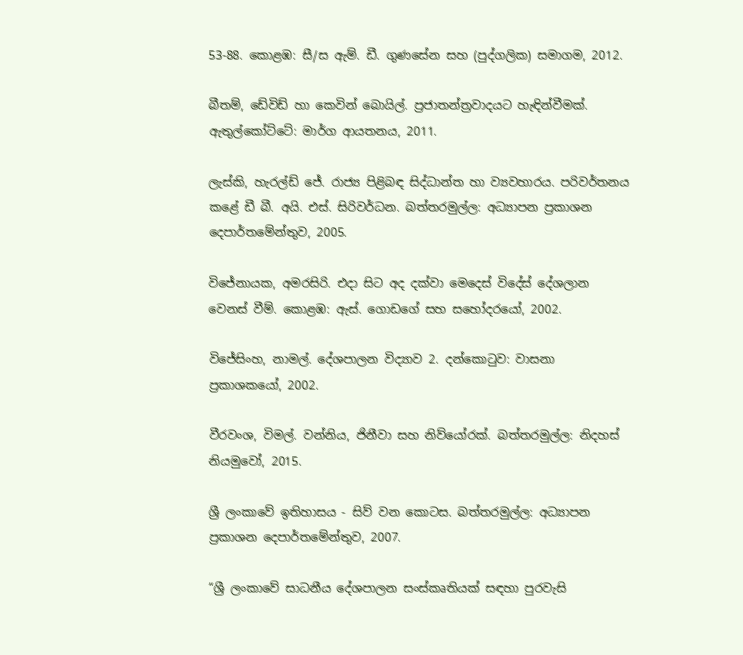53-88. කොළඹ: සී‍‍‍/ස ඇම්. ඩී. ගුණසේන සහ (පුද්ගලික) සමාගම, 2012.

බීතම්, ඩේවිඩ් හා කෙවින් බොයිල්. ප්‍රජාතන්ත්‍රවාදයට හැඳින්වීමක්. ඇතුල්කෝට්ටේ: මාර්ග ආයතනය, 2011.

ලැස්කි, හැරල්ඩ් ජේ. රාජ්‍ය පිළිබඳ සිද්ධාන්ත හා ව්‍යවහාරය. පරිවර්තනය කළේ ඩී බී. අයි. එස්. සිරිවර්ධන. බත්තරමුල්ල: අධ්‍යාපන ප්‍රකාශන දෙපාර්තමේන්තුව, 2005.

විජේනායක, අමරසිරි. එදා සිට අද දක්වා මෙදෙස් විදේස් දේශලාන වෙනස් වීම්. කොළඹ: ඇස්. ගොඩගේ සහ සහෝදරයෝ, 2002.

විජේසිංහ, නාමල්. දේශපාලන විද්‍යාව 2. දන්කොටුව: වාසනා ප්‍රකාශකයෝ, 2002.

වීරවංශ, විමල්. වන්නිය, ජිනීවා සහ නිව්යෝරක්. බත්තරමුල්ල: නිදහස් නියමුවෝ, 2015.

ශ්‍රී ලංකාවේ ඉතිහාසය - සිව් වන කොටස. බත්තරමුල්ල: අධ්‍යාපන ප්‍රකාශන දෙපාර්තමේන්තුව, 2007.

“ශ්‍රී ලංකාවේ සාධනීය දේශපාලන සංස්කෘතියක් සඳහා පුරවැසි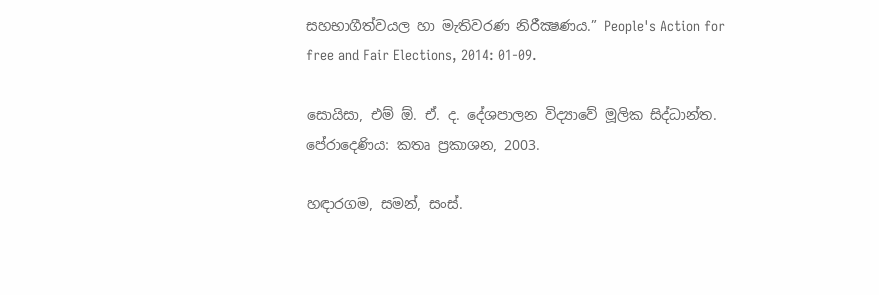සහභාගීත්වයල හා මැතිවරණ නිරීක්‍ෂණය.” People's Action for free and Fair Elections, 2014: 01-09.

සොයිසා, එම් ඕ. ඒ. ද. දේශපාලන විද්‍යාවේ මූලික සිද්ධාන්ත. පේරාදෙණිය: කතෘ ප්‍රකාශන, 2003.

හඳාරගම, සමන්, සංස්.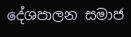දේශපාලන සමාජ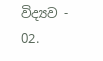විද්‍යව - 02.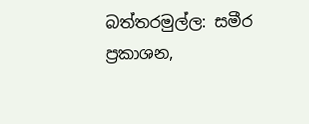බත්තරමුල්ල: සමීර ප්‍රකාශන,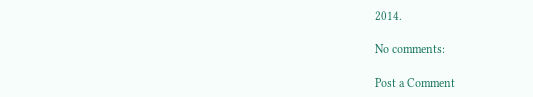2014.

No comments:

Post a Comment